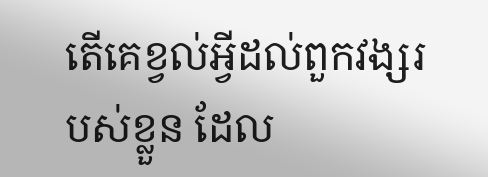តើគេខ្វល់អ្វីដល់ពួកវង្សរបស់ខ្លួន ដែល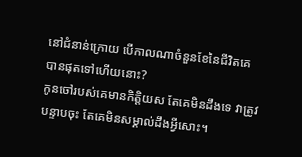នៅជំនាន់ក្រោយ បើកាលណាចំនួនខែនៃជីវិតគេ បានផុតទៅហើយនោះ?
កូនចៅរបស់គេមានកិត្តិយស តែគេមិនដឹងទេ វាត្រូវបន្ទាបចុះ តែគេមិនសម្គាល់ដឹងអ្វីសោះ។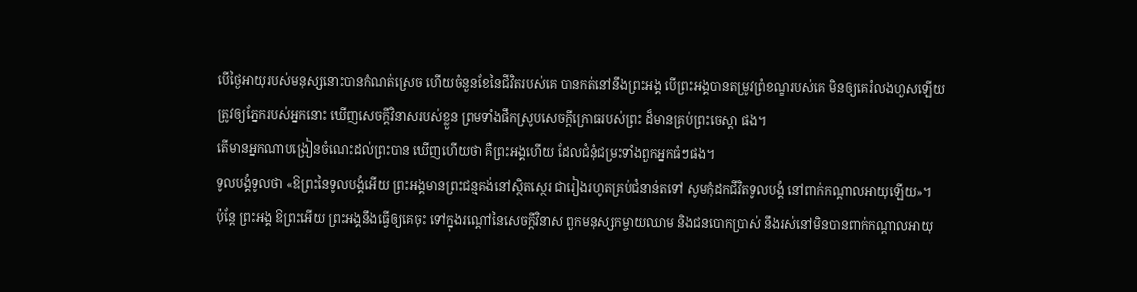បើថ្ងៃអាយុរបស់មនុស្សនោះបានកំណត់ស្រេច ហើយចំនួនខែនៃជីវិតរបស់គេ បានកត់នៅនឹងព្រះអង្គ បើព្រះអង្គបានតម្រូវព្រំខណ្ខរបស់គេ មិនឲ្យគេរំលងហួសឡើយ
ត្រូវឲ្យភ្នែករបស់អ្នកនោះ ឃើញសេចក្ដីវិនាសរបស់ខ្លួន ព្រមទាំងផឹកស្រូបសេចក្ដីក្រោធរបស់ព្រះ ដ៏មានគ្រប់ព្រះចេស្តា ផង។
តើមានអ្នកណាបង្រៀនចំណេះដល់ព្រះបាន ឃើញហើយថា គឺព្រះអង្គហើយ ដែលជំនុំជម្រះទាំងពួកអ្នកធំៗផង។
ទូលបង្គំទូលថា «ឱព្រះនៃទូលបង្គំអើយ ព្រះអង្គមានព្រះជន្មគង់នៅស្ថិតស្ថេរ ជារៀងរហូតគ្រប់ជំនាន់តទៅ សូមកុំដកជីវិតទូលបង្គំ នៅពាក់កណ្ដាលអាយុឡើយ»។
ប៉ុន្តែ ព្រះអង្គ ឱព្រះអើយ ព្រះអង្គនឹងធ្វើឲ្យគេចុះ ទៅក្នុងរណ្តៅនៃសេចក្ដីវិនាស ពួកមនុស្សកម្ចាយឈាម និងជនបោកប្រាស់ នឹងរស់នៅមិនបានពាក់កណ្ដាលអាយុ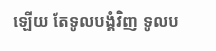ឡើយ តែទូលបង្គំវិញ ទូលប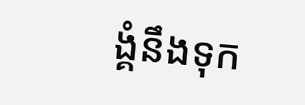ង្គំនឹងទុក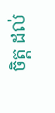ចិត្ត ដល់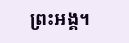ព្រះអង្គ។